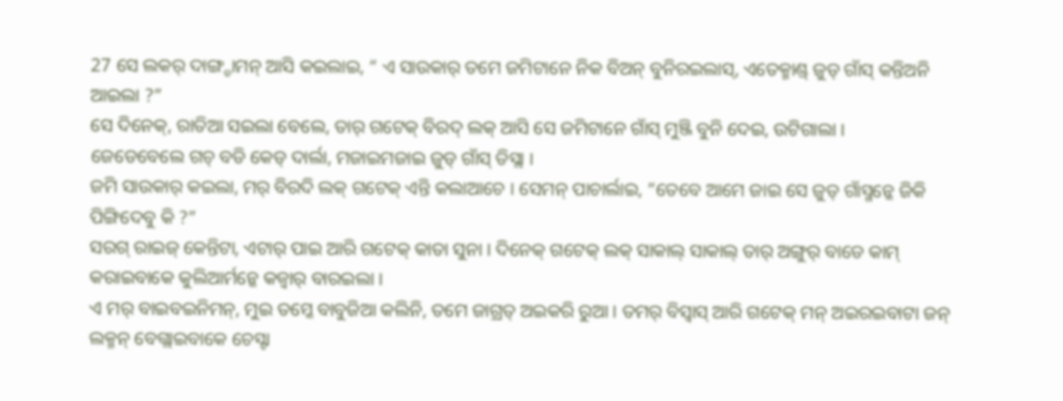27 ସେ ଲକର୍ ଦାଙ୍ଗ୍ଡାମନ୍ ଆସି କଇଲାଇ, “ ଏ ସାଉକାର୍ ତମେ ଜମିଟାନେ ନିକ ବିଅନ୍ ବୁନିରଇଲାସ୍, ଏତେକ୍ମାଣ୍ଡ୍ ଜୁଡ୍ ଗାଁସ୍ କନ୍ତିଅନି ଆଇଲା ?”
ସେ ଦିନେକ୍, ରାତିଆ ସଇଲା ବେଲେ, ତାର୍ ଗଟେକ୍ ବିରଦ୍ ଲକ୍ ଆସି ସେ ଜମିଟାନେ ଗାଁସ୍ ମୁଞ୍ଜି ବୁନି ଦେଇ, ଉଟିଗାଲା ।
ଜେଡେବେଲେ ଗଚ୍ ବଡି କେଡ୍ ଦାର୍ଲା, ମଜାଇମଜାଇ ଜୁଡ୍ ଗାଁସ୍ ଡିସ୍ଲା ।
ଜମି ସାଉକାର୍ କଇଲା, ମର୍ ବିରଦି ଲକ୍ ଗଟେକ୍ ଏନ୍ତି କଲାଆଚେ । ସେମନ୍ ପାଚାର୍ଲାଇ, “ତେବେ ଆମେ ଜାଇ ସେ ଜୁଡ୍ ଗାଁସ୍ମନ୍କେ ଜିକି ପିଙ୍ଗିଦେବୁ କି ?”
ସରଗ୍ ରାଇଜ୍ କେନ୍ତିଟା, ଏଟାର୍ ପାଇ ଆରି ଗଟେକ୍ କାତା ସୁନା । ଦିନେକ୍ ଗଟେକ୍ ଲକ୍ ସାକାଲ୍ ସାକାଲ୍ ତାର୍ ଅଙ୍ଗୁର୍ ବାଡେ କାମ୍ କରାଇବାକେ କୁଲିଆର୍ମନ୍କେ କଜ୍ବାର୍ ବାରଇଲା ।
ଏ ମର୍ ବାଇବଇନିମନ୍, ମୁଇ ତମ୍କେ ବାବୁଜିଆ କଲିନି, ତମେ ଜାଗ୍ରତ୍ ଅଇକରି ରୁଆ । ତମର୍ ବିସ୍ବାସ୍ ଆରି ଗଟେକ୍ ମନ୍ ଅଇରଇବାଟା ଜନ୍ ଲକ୍ମନ୍ ବେଗ୍ଲାଇବାକେ ଚେସ୍ଟା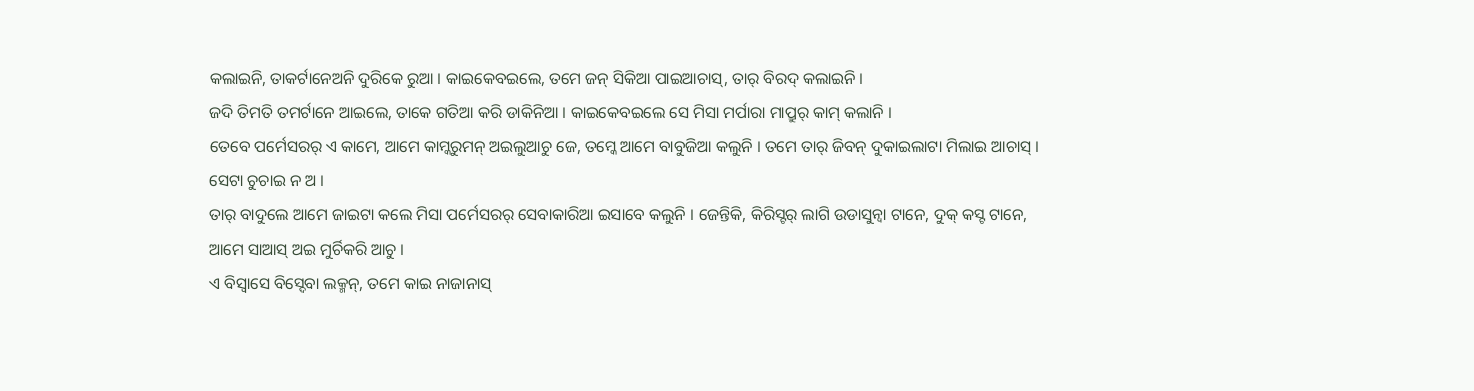କଲାଇନି, ତାକର୍ଟାନେଅନି ଦୁରିକେ ରୁଆ । କାଇକେବଇଲେ, ତମେ ଜନ୍ ସିକିଆ ପାଇଆଚାସ୍, ତାର୍ ବିରଦ୍ କଲାଇନି ।
ଜଦି ତିମତି ତମର୍ଟାନେ ଆଇଲେ, ତାକେ ଗତିଆ କରି ଡାକିନିଆ । କାଇକେବଇଲେ ସେ ମିସା ମର୍ପାରା ମାପ୍ରୁର୍ କାମ୍ କଲାନି ।
ତେବେ ପର୍ମେସରର୍ ଏ କାମେ, ଆମେ କାମ୍କରୁମନ୍ ଅଇଲୁଆଚୁ ଜେ, ତମ୍କେ ଆମେ ବାବୁଜିଆ କଲୁନି । ତମେ ତାର୍ ଜିବନ୍ ଦୁକାଇଲାଟା ମିଲାଇ ଆଚାସ୍ । ସେଟା ଚୁଚାଇ ନ ଅ ।
ତାର୍ ବାଦୁଲେ ଆମେ ଜାଇଟା କଲେ ମିସା ପର୍ମେସରର୍ ସେବାକାରିଆ ଇସାବେ କଲୁନି । ଜେନ୍ତିକି, କିରିସ୍ଟର୍ ଲାଗି ଉଡାସୁନ୍ବା ଟାନେ, ଦୁକ୍ କସ୍ଟ ଟାନେ, ଆମେ ସାଆସ୍ ଅଇ ମୁର୍ଚିକରି ଆଚୁ ।
ଏ ବିସ୍ବାସେ ବିସ୍ଦେବା ଲକ୍ମନ୍, ତମେ କାଇ ନାଜାନାସ୍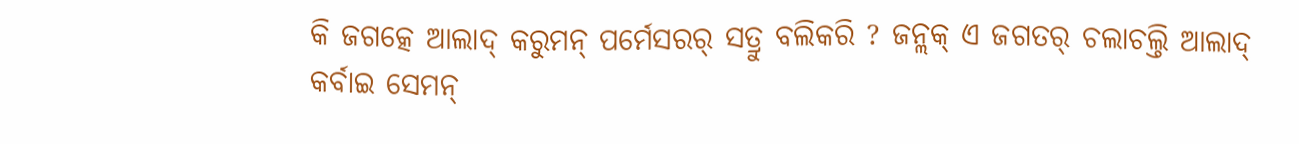କି ଜଗତ୍କେ ଆଲାଦ୍ କରୁମନ୍ ପର୍ମେସରର୍ ସତ୍ରୁ ବଲିକରି ? ଜନ୍ଲକ୍ ଏ ଜଗତର୍ ଚଲାଚଲ୍ତି ଆଲାଦ୍ କର୍ବାଇ ସେମନ୍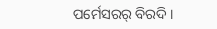ପର୍ମେସରର୍ ବିରଦି ।